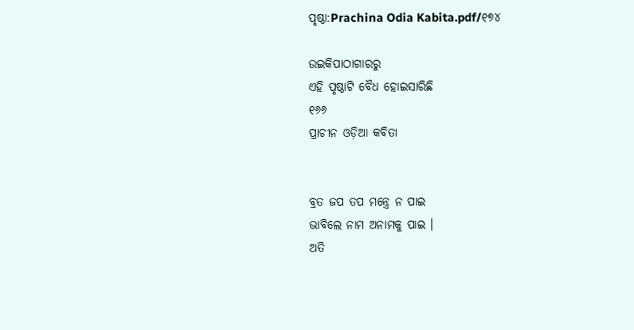ପୃଷ୍ଠା:Prachina Odia Kabita.pdf/୧୭୪

ଉଇକିପାଠାଗାର‌ରୁ
ଏହି ପୃଷ୍ଠାଟି ବୈଧ ହୋଇସାରିଛି
୧୬୬
ପ୍ରାଚୀନ ଓଡ଼ିଆ କବିତା


ବ୍ରତ ଜପ ତପ ମନ୍ତ୍ରେ ନ ପାଇ
ଭାବିଲେ ନାମ ଅନାମକୁ ପାଇ ।
ଅତି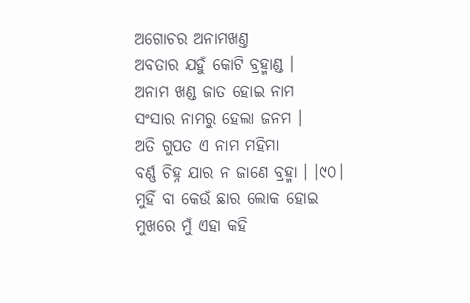ଅଗୋଚର ଅନାମଖଣ୍ତ
ଅବତାର ଯହୁଁ କୋଟି ବ୍ରହ୍ମାଣ୍ଡ ।
ଅନାମ ଖଣ୍ଡ ଜାତ ହୋଇ ନାମ
ସଂସାର ନାମରୁ ହେଲା ଜନମ ।
ଅତି ଗୁପତ ଏ ନାମ ମହିମା
ବର୍ଣ୍ଣ ଚିହ୍ନ ଯାର ନ ଜାଣେ ବ୍ରହ୍ମା । ।୯୦।
ମୁହିଁ ବା କେଉଁ ଛାର ଲୋକ ହୋଇ
ମୁଖରେ ମୁଁ ଏହା କହି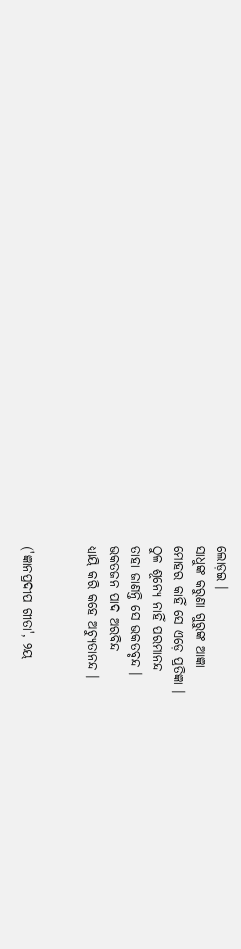ଲୋଡ଼ଇ ।
ସାଧୁଙ୍କ କରୁଣା ଗୁରୁଙ୍କ ଆଜ୍ଞା
ମୋହର କାହିଁ ସେ ଏଡ଼େ ପ୍ରତିଜ୍ଞା ।
ଠୁଳ ଶୂନ୍ୟେ ନାହିଁ ପରମାନନ୍ଦ
ତାହା ଜାଣନ୍ତି ସେ ଭକତବୃନ୍ଦ ।
ଭକତଜନ ପାଦ ଅରବିନ୍ଦ
ଧ୍ୟାୟି କରି କହେ ଅଚ୍ୟୁତାନନ୍ଦ ।


('ଜ୍ଞାନପ୍ରଦୀପ ଗୀତା', ୨ୟ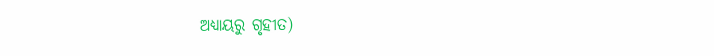ଅଧ୍ୟାୟରୁ ଗୃହୀତ)